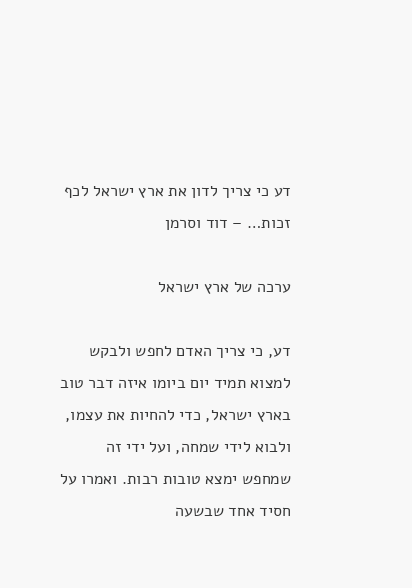דע כי צריך לדון את ארץ ישראל לכף זכות… – דוד וסרמן

ערכה של ארץ ישראל

דע, כי צריך האדם לחפש ולבקש למצוא תמיד יום ביומו איזה דבר טוב בארץ ישראל, כדי להחיות את עצמו, ולבוא לידי שמחה, ועל ידי זה שמחפש ימצא טובות רבות. ואמרו על חסיד אחד שבשעה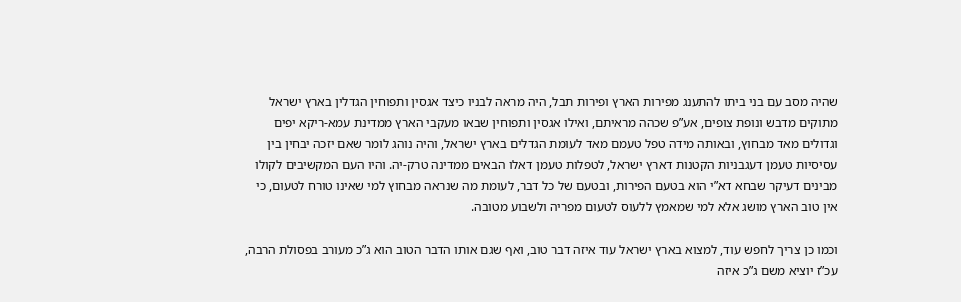שהיה מסב עם בני ביתו להתענג מפירות הארץ ופירות תבל, היה מראה לבניו כיצד אגסין ותפוחין הגדלין בארץ ישראל מתוקים מדבש ונופת צופים, אע”פ שכהה מראיתם, ואילו אגסין ותפוחין שבאו מעקבי הארץ ממדינת עמא-ריקא יפים וגדולים מאד מבחוץ, ובאותה מידה טפל טעמם מאד לעומת הגדלים בארץ ישראל, והיה נוהג לומר שאם יזכה יבחין בין עסיסיות טעמן דעגבניות הקטנות דארץ ישראל, לטפלות טעמן דאלו הבאים ממדינה טרק-יה. והיו העם המקשיבים לקולו מבינים דעיקר שבחא דא”י הוא בטעם הפירות, ובטעם של כל דבר, לעומת מה שנראה מבחוץ למי שאינו טורח לטעום, כי אין טוב הארץ מושג אלא למי שמאמץ ללעוס לטעום מפריה ולשבוע מטובה.

וכמו כן צריך לחפש עוד, למצוא בארץ ישראל עוד איזה דבר טוב, ואף שגם אותו הדבר הטוב הוא ג”כ מעורב בפסולת הרבה, עכ”ז יוציא משם ג”כ איזה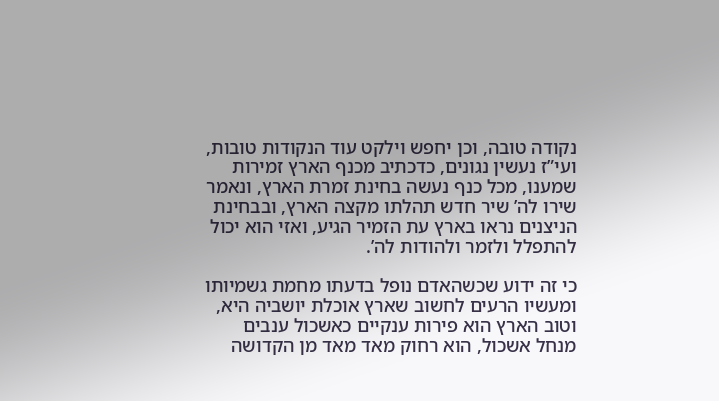נקודה טובה, וכן יחפש וילקט עוד הנקודות טובות, ועי”ז נעשין נגונים, כדכתיב מכנף הארץ זמירות שמענו, מכל כנף נעשה בחינת זמרת הארץ, ונאמר שירו לה’ שיר חדש תהלתו מקצה הארץ, ובבחינת הניצנים נראו בארץ עת הזמיר הגיע, ואזי הוא יכול להתפלל ולזמר ולהודות לה’.

כי זה ידוע שכשהאדם נופל בדעתו מחמת גשמיותו ומעשיו הרעים לחשוב שארץ אוכלת יושביה היא, וטוב הארץ הוא פירות ענקיים כאשכול ענבים מנחל אשכול, הוא רחוק מאד מאד מן הקדושה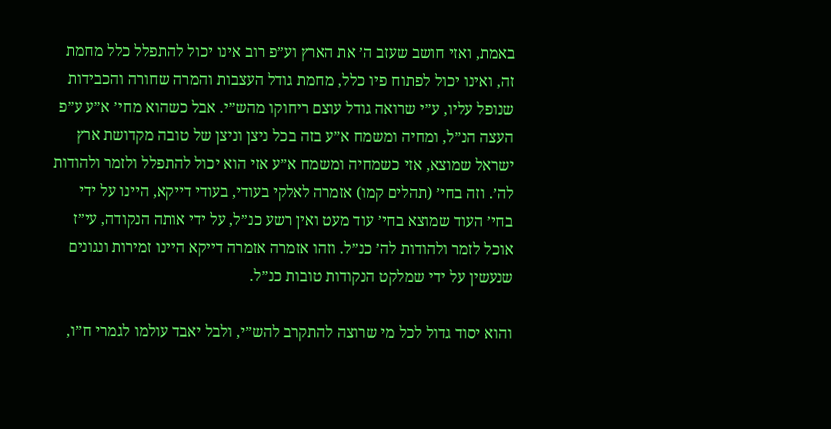באמת, ואזי חושב שעזב ה’ את הארץ וע”פ רוב אינו יכול להתפלל כלל מחמת זה, ואינו יכול לפתוח פיו כלל, מחמת גודל העצבות והמרה שחורה והכבידות שנופל עליו, ע”י שרואה גודל עוצם ריחוקו מהש”י. אבל כשהוא מחי’ א”ע ע”פ העצה הנ”ל, ומחיה ומשמח א”ע בזה בכל ניצן וניצן של טובה מקדושת ארץ ישראל שמוצא, אזי כשמחיה ומשמח א”ע אזי הוא יכול להתפלל ולזמר ולהודות לה’. וזה בחי’ (תהלים קמו) אזמרה לאלקי בעודי, בעודי דייקא, היינו על ידי בחי’ העוד שמוצא בחי’ עוד מעט ואין רשע כנ”ל, על ידי אותה הנקודה, עי”ז אוכל לזמר ולהודות לה’ כנ”ל. וזהו אזמרה אזמרה דייקא היינו זמירות ונגונים שנעשין על ידי שמלקט הנקודות טובות כנ”ל.

והוא יסוד גדול לכל מי שרוצה להתקרב להש”י, ולבל יאבד עולמו לגמרי ח”ו,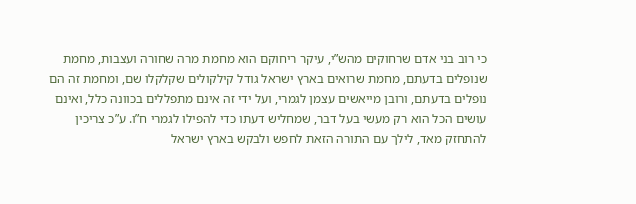כי רוב בני אדם שרחוקים מהש”י, עיקר ריחוקם הוא מחמת מרה שחורה ועצבות, מחמת שנופלים בדעתם, מחמת שרואים בארץ ישראל גודל קילקולים שקלקלו שם, ומחמת זה הם נופלים בדעתם, ורובן מייאשים עצמן לגמרי, ועל ידי זה אינם מתפללים בכוונה כלל, ואינם עושים הכל הוא רק מעשי בעל דבר, שמחליש דעתו כדי להפילו לגמרי ח”ו. ע”כ צריכין להתחזק מאד, לילך עם התורה הזאת לחפש ולבקש בארץ ישראל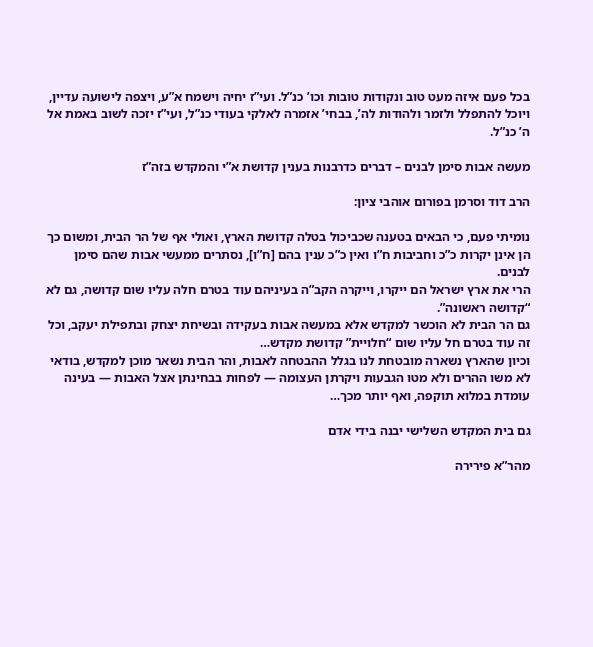בכל פעם איזה מעט טוב ונקודות טובות וכו’ כנ”ל. ועי”ז יחיה וישמח א”ע, ויצפה לישועה עדיין, ויוכל להתפלל ולזמר ולהודות לה’, בבחי’ אזמרה לאלקי בעודי כנ”ל, ועי”ז יזכה לשוב באמת אל ה’ כנ”ל.

מעשה אבות סימן לבנים – דברים כדרבנות בענין קדושת א”י והמקדש בזה”ז

הרב דוד וסרמן בפורום אוהבי ציון:

נומיתי פעם, כי הבאים בטענה שכביכול בטלה קדושת הארץ, ואולי אף של הר הבית, ומשום כך הן אינן יקרות כ”כ וחביבות ח”ו ואין כ”כ ענין בהם [ח”ו], נסתרים ממעשי אבות שהם סימן לבנים.
הרי את ארץ ישראל הם ייקרו, וייקרה הקב”ה בעיניהם עוד בטרם חלה עליו שום קדושה, גם לא “קדושה ראשונה”.
גם הר הבית לא הוכשר למקדש אלא במעשה אבות בעקידה ובשיחת יצחק ובתפילת יעקב, וכל זה עוד בטרם חל עליו שום “חלויית” קדושת מקדש…
וכיון שהארץ נשארה מובטחת לנו בגלל ההבטחה לאבות, והר הבית נשאר מוכן למקדש, בודאי לא משו ההרים ולא מטו הגבעות ויקרתן העצומה — לפחות בבחינתן אצל האבות — בעינה עומדת במלוא תוקפה, ואף יותר מכך…

גם בית המקדש השלישי יבנה בידי אדם

מהר”א פירירה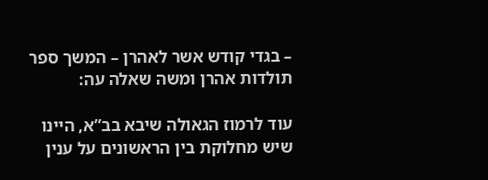– בגדי קודש אשר לאהרן – המשך ספר תולדות אהרן ומשה שאלה עה:

עוד לרמוז הגאולה שיבא בב”א, היינו שיש מחלוקת בין הראשונים על ענין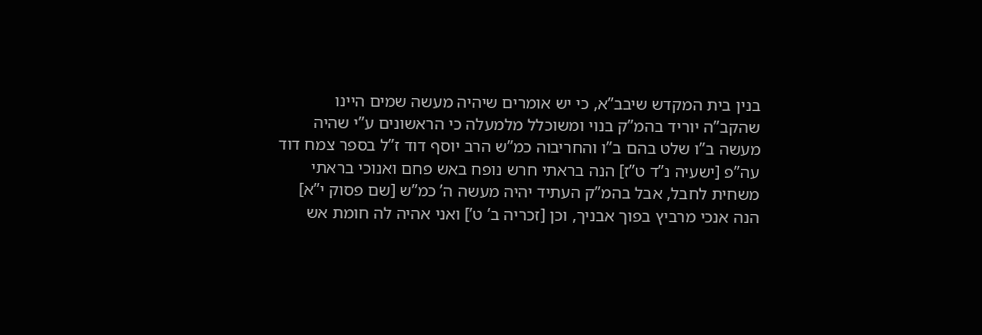בנין בית המקדש שיבב”א, כי יש אומרים שיהיה מעשה שמים היינו שהקב”ה יוריד בהמ”ק בנוי ומשוכלל מלמעלה כי הראשונים ע”י שהיה מעשה ב”ו שלט בהם ב”ו והחריבוה כמ”ש הרב יוסף דוד ז”ל בספר צמח דוד עה”פ [ישעיה נ”ד ט”ז] הנה בראתי חרש נופח באש פחם ואנוכי בראתי משחית לחבל, אבל בהמ”ק העתיד יהיה מעשה ה’ כמ”ש [שם פסוק י”א] הנה אנכי מרביץ בפוך אבניך, וכן [זכריה ב’ ט’] ואני אהיה לה חומת אש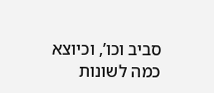סביב וכו’, וכיוצא כמה לשונות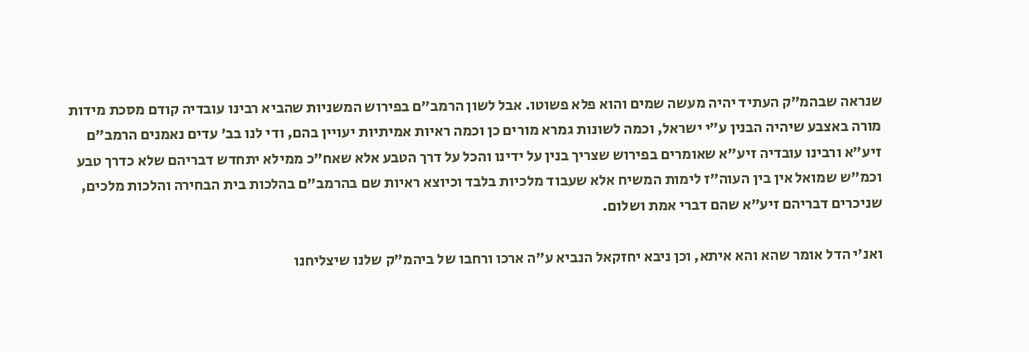שנראה שבהמ”ק העתיד יהיה מעשה שמים והוא פלא פשוטו. אבל לשון הרמב”ם בפירוש המשניות שהביא רבינו עובדיה קודם מסכת מידות מורה באצבע שיהיה הבנין ע”י ישראל, וכמה לשונות גמרא מורים כן וכמה ראיות אמיתיות יעויין בהם, ודי לנו בב’ עדים נאמנים הרמב”ם זיע”א ורבינו עובדיה זיע”א שאומרים בפירוש שצריך בנין על ידינו והכל על דרך הטבע אלא שאח”כ ממילא יתחדש דבריהם שלא כדרך טבע וכמ”ש שמואל אין בין העוה”ז לימות המשיח אלא שעבוד מלכיות בלבד וכיוצא ראיות שם בהרמב”ם בהלכות בית הבחירה והלכות מלכים, שניכרים דבריהם זיע”א שהם דברי אמת ושלום.

ואנ’י הדל אומר שהא והא איתא, וכן ניבא יחזקאל הנביא ע”ה ארכו ורחבו של ביהמ”ק שלנו שיצליחנו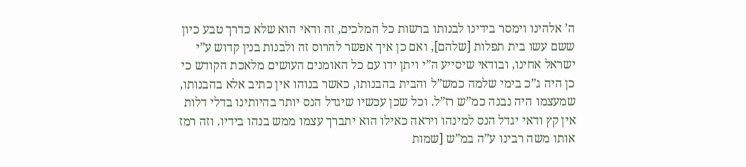ה’ אלהינו וימסר בידינו לבנותו ברשות כל המלכים, זה ודאי הוא שלא כדרך טבע כיון ששם עשו בית תפלות [שלהם], ואם כן איך אפשר להרוס זה ולבנות בנין קדוש ע”י ישראל אחינו, ובודאי שיסייע ה”י ויתן ידו עם כל האומנים העושים מלאכת הקודש כי כן היה ג”כ בימי שלמה כמש”ל והבית בהבנותו, כאשר בנוהו אין כתיב אלא בהבנותו, שמעצמו היה נבנה כמ”ש רז”ל. וכל שכן עכשיו שיגדל הנס יותר בהיותינו בדלי דלות אין קץ ודאי יגדל הנס למינהו ויראה כאילו הוא יתברך עצמו ממש בנהו בידיו. וזה רמז אותו משה רבינו ע”ה במ”ש [שמות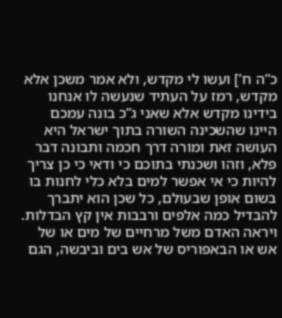כ”ה ח’] ועשו לי מקדש, ולא אמר משכן אלא מקדש, רמז על העתיד שנעשה לו אנחנו בידינו מקדש אלא שאני ג”כ בונה עמכם היינו שהשכינה השורה בתוך ישראל היא העושה זאת ומורה דרך חכמה ותבונה דבר פלא, וזהו ושכנתי בתוכם כי ודאי כי כן צריך להיות כי אי אפשר למים בלא כלי לחנות בו בשום אופן שבעולם, כל שכן הוא יתברך להבדיל כמה אלפים ורבבות אין קץ הבדלות. ויראה האדם משל מרחיים של מים או של אש או הבאפוריס של אש בים וביבשה, הגם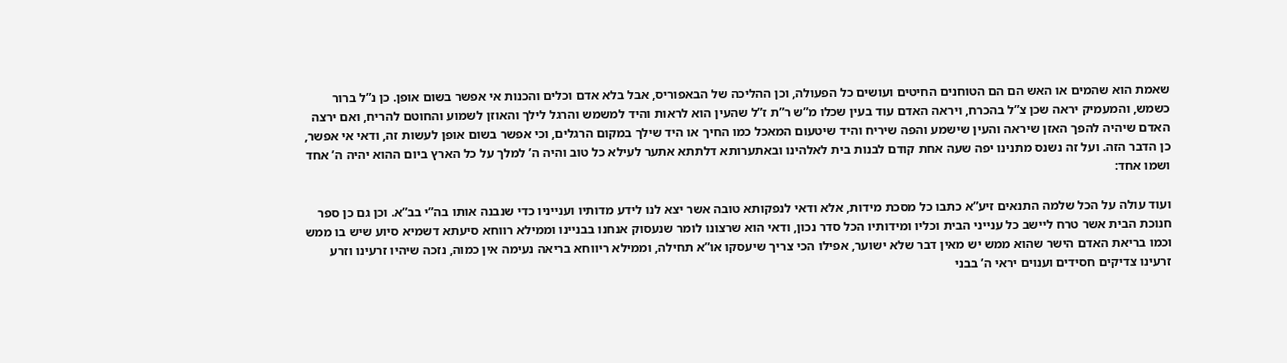שאמת הוא שהמים או האש הם הם הטוחנים החיטים ועושים כל הפעולה, וכן ההליכה של הבאפוריס, אבל בלא אדם וכלים והכנות אי אפשר בשום אופן. כן נ”ל ברור כשמש, והמעמיק יראה שכן צ”ל בהכרח, ויראה האדם עוד בעין שכלו מ”ש ר”ת ז”ל שהעין הוא לראות והיד למשמש והרגל לילך והאוזן לשמוע והחוטם להריח, ואם ירצה האדם שיהיה להפך האזן שיראה והעין שישמע והפה שיריח והיד שיטעום המאכל כמו החיך או היד שילך במקום הרגלים, וכי אפשר בשום אופן לעשות זה, ודאי אי אפשר, כן הדבר הזה. ועל זה נשנס מתנינו יפה שעה אחת קודם לבנות בית לאלהינו ובאתערותא דלתתא אתער לעילא כל טוב והיה ה’ למלך על כל הארץ ביום ההוא יהיה ה’ אחד ושמו אחד:

ועוד עולה על הכל שלמה התנאים זיע”א כתבו כל מסכת מידות, אלא ודאי לנפקותא טובה אשר יצא לנו לידע מדותיו וענייניו כדי שנבנה אותו בה”י בב”א. וכן גם כן ספר חנוכת הבית אשר טרח ליישב כל ענייני הבית וכליו ומידותיו הכל סדר נכון, ודאי הוא שרצונו לומר שנעסוק אנחנו בבניינו וממילא רווחא סיעתא דשמיא סיוע שיש בו ממש וכמו בריאת האדם הישר שהוא ממש יש מאין דבר שלא ישוער, אפילו הכי צריך שיעסקו או”א תחילה, וממילא ריווחא בריאה נעימה אין כמוה, נזכה שיהיו זרעינו וזרע זרעינו צדיקים חסידים וענוים יראי ה’ בבני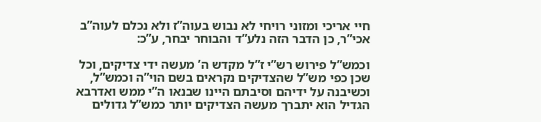חיי אריכי ומזוני רויחי לא נבוש בעוה”ז ולא נכלם לעוה”ב אכי”ר, כן הדבר הזה נלע”ד והבוחר יבחר, ע”כ:

וכמש”ל פירוש רש”י ז”ל מקדש ה’ מעשה ידי צדיקים, וכל שכן כפי מש”ל שהצדיקים נקראים בשם הוי”ה וכמש”ל, וכשיבנה על ידיהם וסיבתם היינו שבנאו ה”י ממש ואדרבא הגדיל הוא יתברך מעשה הצדיקים יותר כמש”ל גדולים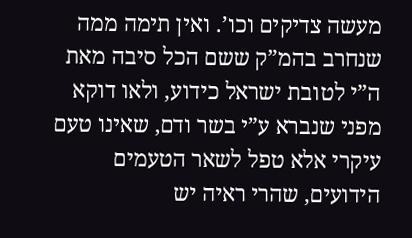מעשה צדיקים וכו’. ואין תימה ממה שנחרב בהמ”ק ששם הכל סיבה מאת ה”י לטובת ישראל כידוע, ולאו דוקא מפני שנברא ע”י בשר ודם, שאינו טעם עיקרי אלא טפל לשאר הטעמים הידועים, שהרי ראיה יש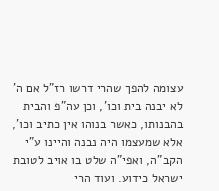עצומה להפך שהרי דרשו רז”ל אם ה’ לא יבנה בית וכו’, וכן עה”פ והבית בהבנותו, כאשר בנוהו אין כתיב וכו’, אלא שמעצמו היה נבנה והיינו ע”י הקב”ה, ואפי”ה שלט בו אויב לטובת ישראל כידוע. ועוד הרי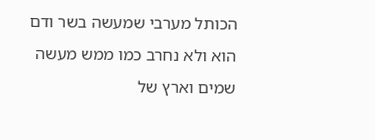הכותל מערבי שמעשה בשר ודם הוא ולא נחרב כמו ממש מעשה שמים וארץ של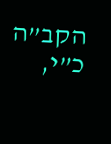הקב”ה כ”י,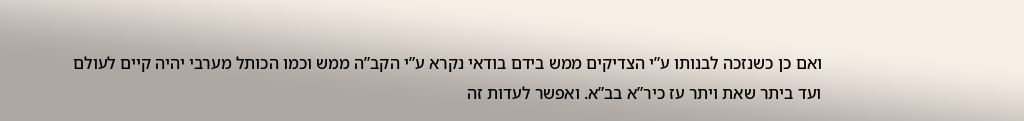ואם כן כשנזכה לבנותו ע”י הצדיקים ממש בידם בודאי נקרא ע”י הקב”ה ממש וכמו הכותל מערבי יהיה קיים לעולם ועד ביתר שאת ויתר עז כיר”א בב”א. ואפשר לעדות זה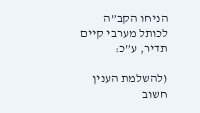הניחו הקב”ה לכותל מערבי קיים תדיר, ע”כ:

(להשלמת הענין חשוב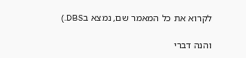לקרוא את כל המאמר שם, נמצא בDBS.)

והנה דברי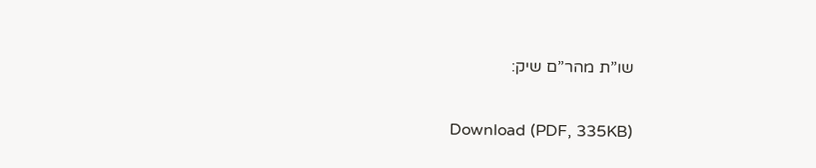שו”ת מהר”ם שיק:

Download (PDF, 335KB)